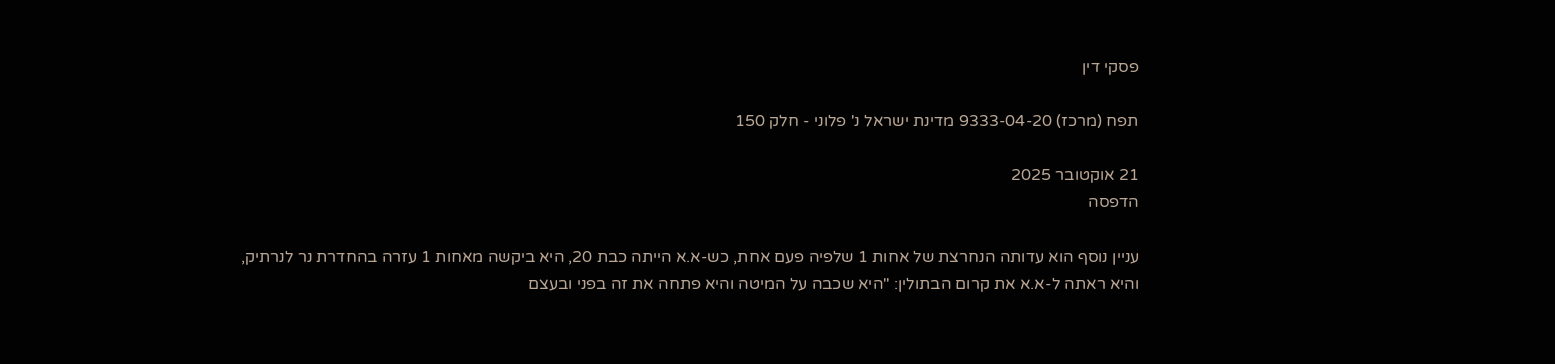פסקי דין

תפח (מרכז) 9333-04-20 מדינת ישראל נ' פלוני - חלק 150

21 אוקטובר 2025
הדפסה

עניין נוסף הוא עדותה הנחרצת של אחות 1 שלפיה פעם אחת, כש-א.א הייתה כבת 20, היא ביקשה מאחות 1 עזרה בהחדרת נר לנרתיק, והיא ראתה ל-א.א את קרום הבתולין: "היא שכבה על המיטה והיא פתחה את זה בפני ובעצם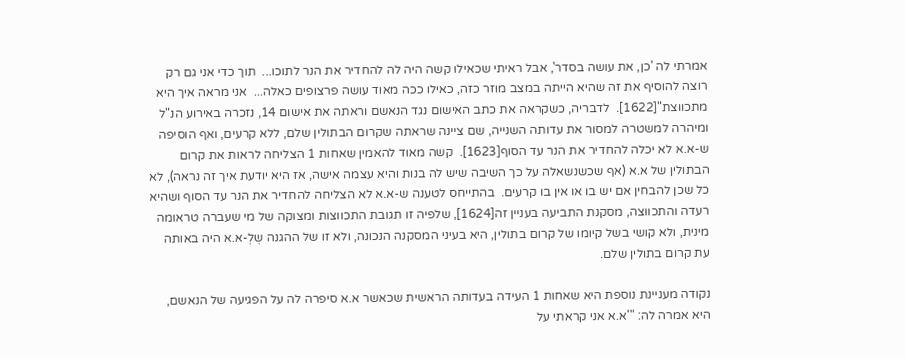אמרתי לה 'כן, את עושה בסדר', אבל ראיתי שכאילו קשה היה לה להחדיר את הנר לתוכו...  תוך כדי אני גם רק רוצה להוסיף את זה שהיא הייתה במצב מוזר כזה, כאילו ככה מאוד עושה פרצופים כאלה...  אני מראה איך היא מתכווצת"[1622].  לדבריה, כשקראה את כתב האישום נגד הנאשם וראתה את אישום 14, נזכרה באירוע הנ"ל ומיהרה למשטרה למסור את עדותה השנייה, שם ציינה שראתה שקרום הבתולין שלם, ללא קרעים, ואף הוסיפה ש-א.א לא יכלה להחדיר את הנר עד הסוף[1623].  קשה מאוד להאמין שאחות 1 הצליחה לראות את קרום הבתולין של א.א (אף שכשנשאלה על כך השיבה שיש לה בנות והיא עצמה אישה, אז היא יודעת איך זה נראה), לא כל שכן להבחין אם יש בו או אין בו קרעים.  בהתייחס לטענה ש-א.א לא הצליחה להחדיר את הנר עד הסוף ושהיא רעדה והתכווצה, מסקנת התביעה בעניין זה[1624], שלפיה זו תגובת התכווצות ומצוקה של מי שעברה טראומה מינית, ולא קושי בשל קיומו של קרום בתולין, היא בעיני המסקנה הנכונה, ולא זו של ההגנה שְלְ-א.א היה באותה עת קרום בתולין שלם.

נקודה מעניינת נוספת היא שאחות 1 העידה בעדותה הראשית שכאשר א.א סיפרה לה על הפגיעה של הנאשם, היא אמרה לה: "'א.א אני קראתי על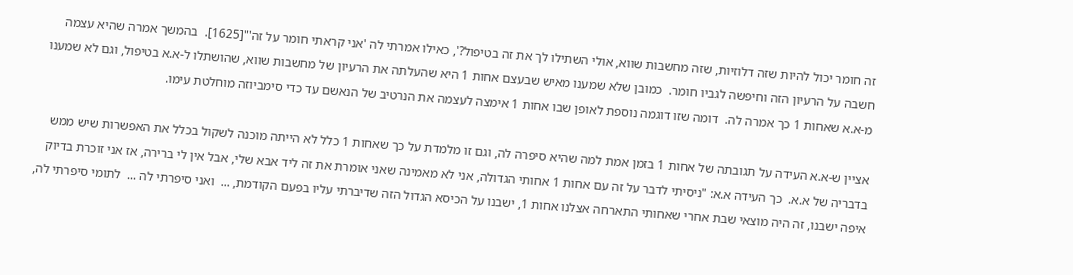זה חומר יכול להיות שזה דלוזיות, שזה מחשבות שווא, אולי השתילו לך את זה בטיפול?', כאילו אמרתי לה 'אני קראתי חומר על זה'"[1625].  בהמשך אמרה שהיא עצמה חשבה על הרעיון הזה וחיפשה לגביו חומר.  כמובן שלא שמענו מאיש שבעצם אחות 1 היא שהעלתה את הרעיון של מחשבות שווא, שהושתלו ל-א.א בטיפול, וגם לא שמענו מ-א.א שאחות 1 כך אמרה לה.  דומה שזו דוגמה נוספת לאופן שבו אחות 1 אימצה לעצמה את הנרטיב של הנאשם עד כדי סימביוזה מוחלטת עימו.

אציין ש-א.א העידה על תגובתה של אחות 1 בזמן אמת למה שהיא סיפרה לה, וגם זו מלמדת על כך שאחות 1 כלל לא הייתה מוכנה לשקול בכלל את האפשרות שיש ממש בדבריה של א.א.  כך העידה א.א: "ניסיתי לדבר על זה עם אחות 1 אחותי הגדולה, אני לא מאמינה שאני אומרת את זה ליד אבא שלי, אבל אין לי ברירה, אז אני זוכרת בדיוק איפה ישבנו, זה היה מוצאי שבת אחרי שאחותי התארחה אצלנו אחות 1, ישבנו על הכיסא הגדול הזה שדיברתי עליו בפעם הקודמת, ...  ואני סיפרתי לה ...  לתומי סיפרתי לה,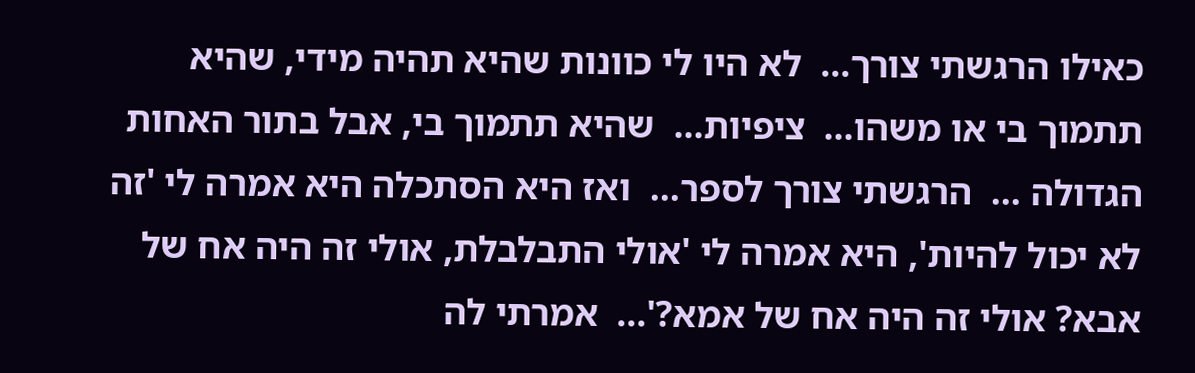כאילו הרגשתי צורך...  לא היו לי כוונות שהיא תהיה מידי, שהיא תתמוך בי או משהו...  ציפיות...  שהיא תתמוך בי, אבל בתור האחות הגדולה ...  הרגשתי צורך לספר...  ואז היא הסתכלה היא אמרה לי 'זה לא יכול להיות', היא אמרה לי 'אולי התבלבלת, אולי זה היה אח של אבא? אולי זה היה אח של אמא?'...  אמרתי לה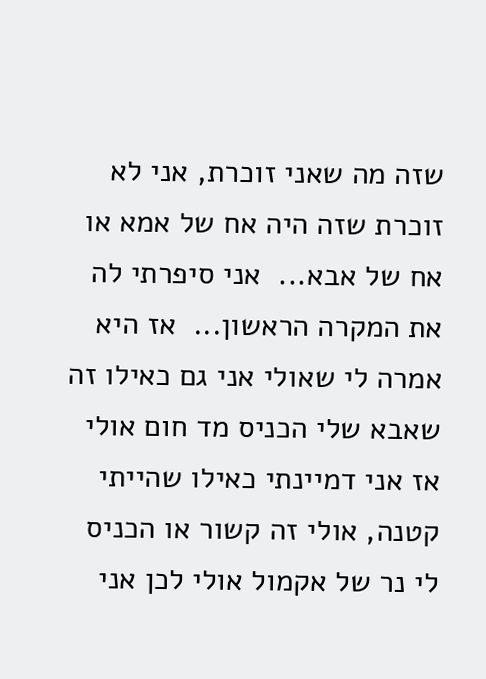שזה מה שאני זוכרת, אני לא זוכרת שזה היה אח של אמא או אח של אבא...  אני סיפרתי לה את המקרה הראשון...  אז היא אמרה לי שאולי אני גם כאילו זה שאבא שלי הכניס מד חום אולי אז אני דמיינתי כאילו שהייתי קטנה, אולי זה קשור או הכניס לי נר של אקמול אולי לכן אני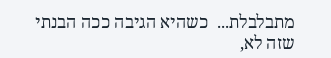מתבלבלת...  כשהיא הגיבה ככה הבנתי שזה לא,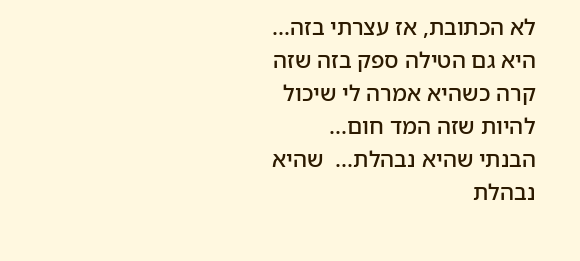לא הכתובת, אז עצרתי בזה...  היא גם הטילה ספק בזה שזה קרה כשהיא אמרה לי שיכול להיות שזה המד חום...  הבנתי שהיא נבהלת...  שהיא נבהלת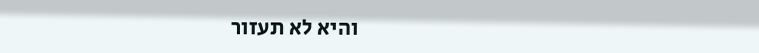והיא לא תעזור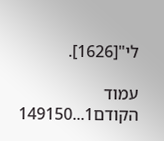לי"[1626].

עמוד הקודם1...149150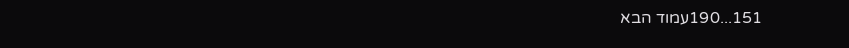151...190עמוד הבא